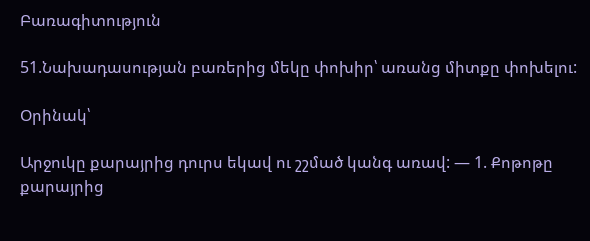Բառագիտություն

51.Նախադասության բառերից մեկը փոխիր՝ առանց միտքը փոխելու:

Օրինակ՝

Արջուկը քարայրից դուրս եկավ ու շշմած կանգ առավ: — 1. Քոթոթը քարայրից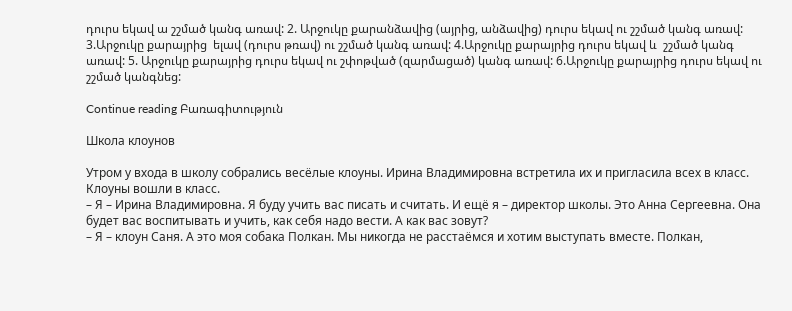դուրս եկավ ա շշմած կանգ առավ: 2. Արջուկը քարանձավից (այրից, անձավից) դուրս եկավ ու շշմած կանգ առավ: 3.Արջուկը քարայրից  ելավ (դուրս թռավ) ու շշմած կանգ առավ: 4.Արջուկը քարայրից դուրս եկավ և  շշմած կանգ առավ: 5. Արջուկը քարայրից դուրս եկավ ու շփոթված (զարմացած) կանգ առավ: 6.Արջուկը քարայրից դուրս եկավ ու շշմած կանգնեց:

Continue reading Բառագիտություն

Школа клоунов

Утром у входа в школу собрались весёлые клоуны. Ирина Владимировна встретила их и пригласила всех в класс. Клоуны вошли в класс.
– Я – Ирина Владимировна. Я буду учить вас писать и считать. И ещё я – директор школы. Это Анна Сергеевна. Она будет вас воспитывать и учить, как себя надо вести. А как вас зовут?
– Я – клоун Саня. А это моя собака Полкан. Мы никогда не расстаёмся и хотим выступать вместе. Полкан,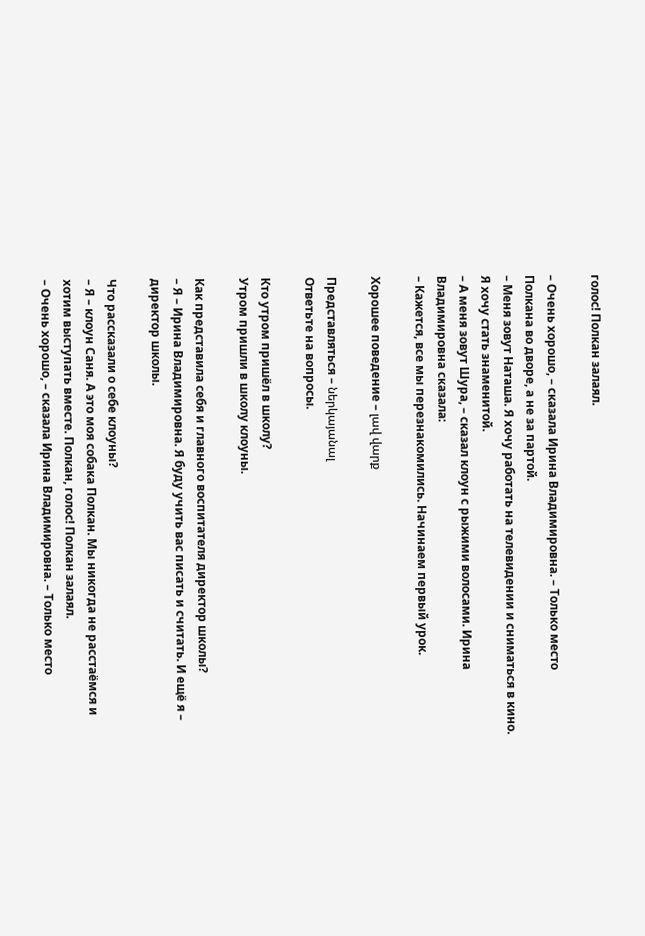голос! Полкан залаял.

– Очень хорошо, – сказала Ирина Владимировна. – Только место
Полкана во дворе, а не за партой.
– Меня зовут Наташа. Я хочу работать на телевидении и сниматься в кино. Я хочу стать знаменитой.
– А меня зовут Шура, – сказал клоун с рыжими волосами. Ирина Владимировна сказала:
– Кажется, все мы перезнакомились. Начинаем первый урок.

Хорошее поведение – լավ վարք

Представляться – ներկայանալ
Ответьте на вопросы.

Кто утром пришёл в школу?
Утром пришли в школу клоуны.

Как представила себя и главного воспитателя директор школы?
– Я – Ирина Владимировна. Я буду учить вас писать и считать. И ещё я – директор школы.

Что рассказали о себе клоуны?
– Я – клоун Саня. А это моя собака Полкан. Мы никогда не расстаёмся и хотим выступать вместе. Полкан, голос! Полкан залаял.
– Очень хорошо, – сказала Ирина Владимировна. – Только место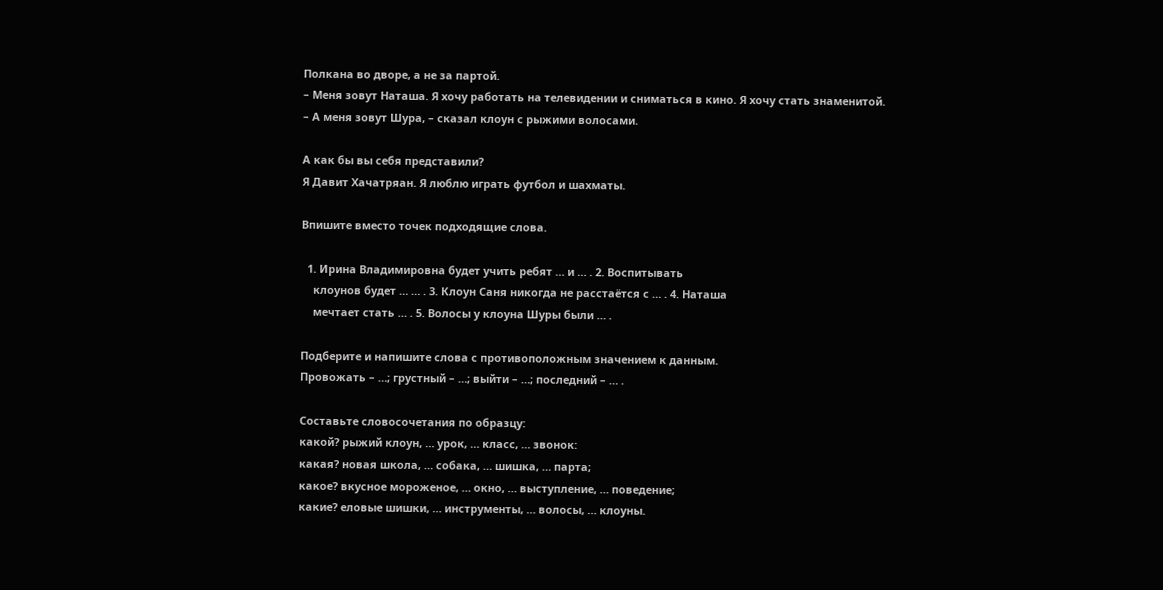Полкана во дворе, а не за партой.
– Меня зовут Наташа. Я хочу работать на телевидении и сниматься в кино. Я хочу стать знаменитой.
– А меня зовут Шура, – сказал клоун с рыжими волосами.

А как бы вы себя представили?
Я Давит Хачатряан. Я люблю играть футбол и шахматы.

Впишите вместо точек подходящие слова.

  1. Ирина Владимировна будет учить ребят … и … . 2. Воспитывать
    клоунов будет … … . 3. Клоун Саня никогда не расстаётся с … . 4. Наташа
    мечтает стать … . 5. Волосы у клоуна Шуры были … .

Подберите и напишите слова с противоположным значением к данным.
Провожать – …; грустный – …; выйти – …; последний – … .

Составьте словосочетания по образцу:
какой? рыжий клоун, … урок, … класс, … звонок:
какая? новая школа, … собака, … шишка, … парта;
какое? вкусное мороженое, … окно, … выступление, … поведение;
какие? еловые шишки, … инструменты, … волосы, … клоуны.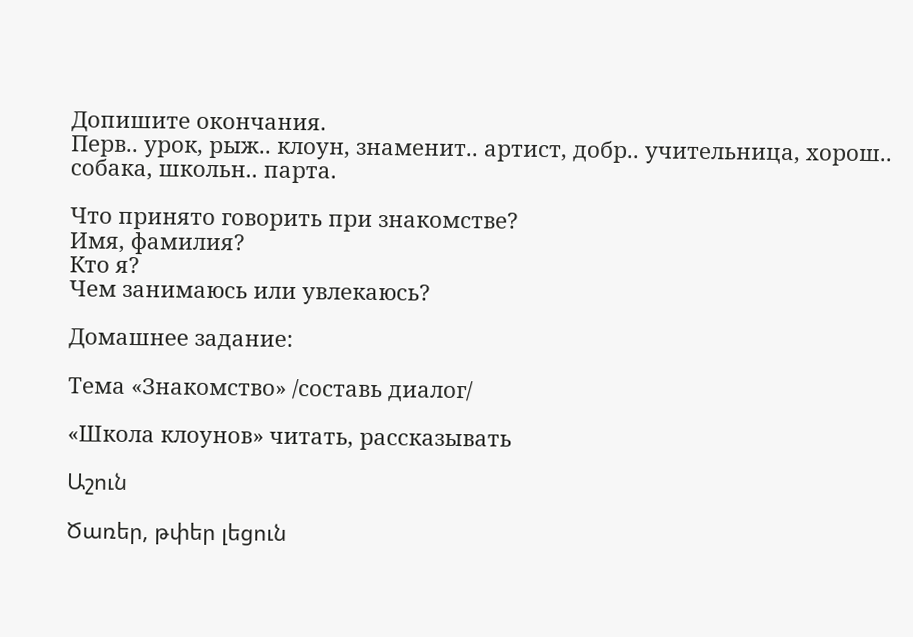Допишите окончания.
Перв.. урок, рыж.. клоун, знаменит.. артист, добр.. учительница, хорош..
собака, школьн.. парта.

Что принято говорить при знакомстве?
Имя, фамилия?
Кто я?
Чем занимаюсь или увлекаюсь?

Домашнее задание:

Тема «Знакомство» /составь диалог/

«Школа клоунов» читать, рассказывать

Աշուն

Ծառեր, թփեր լեցուն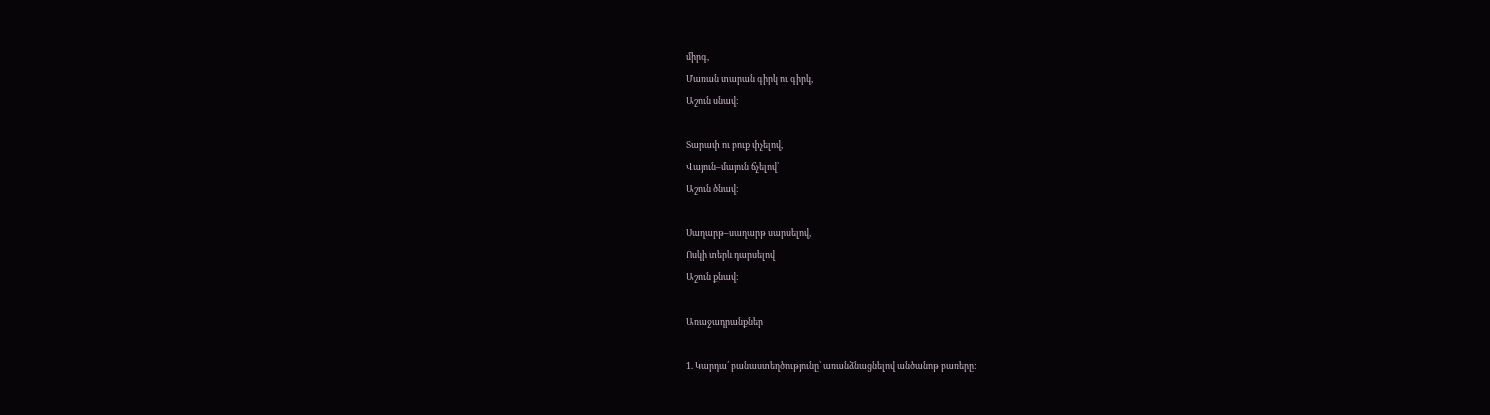միրգ,
Մառան տարան գիրկ ու գիրկ,
Աշուն սնավ։

Տարափ ու բուք փչելով,
Վայուն–մայուն ճչելով՝
Աշուն ծնավ։

Սաղարթ–սաղարթ սարսելով,
Ոսկի տերև դարսելով
Աշուն քնավ։

Առաջադրանքներ

1. Կարդա՛ բանաստեղծությունը՝ առանձնացնելով անծանոթ բառերը: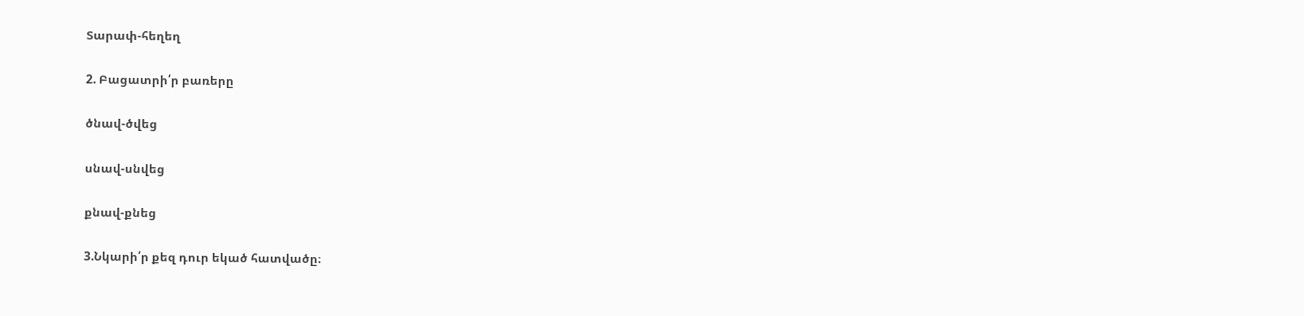Տարափ-հեղեղ

2. Բացատրի՛ր բառերը

ծնավ-ծվեց

սնավ-սնվեց

քնավ-քնեց

3.Նկարի՛ր քեզ դուր եկած հատվածը։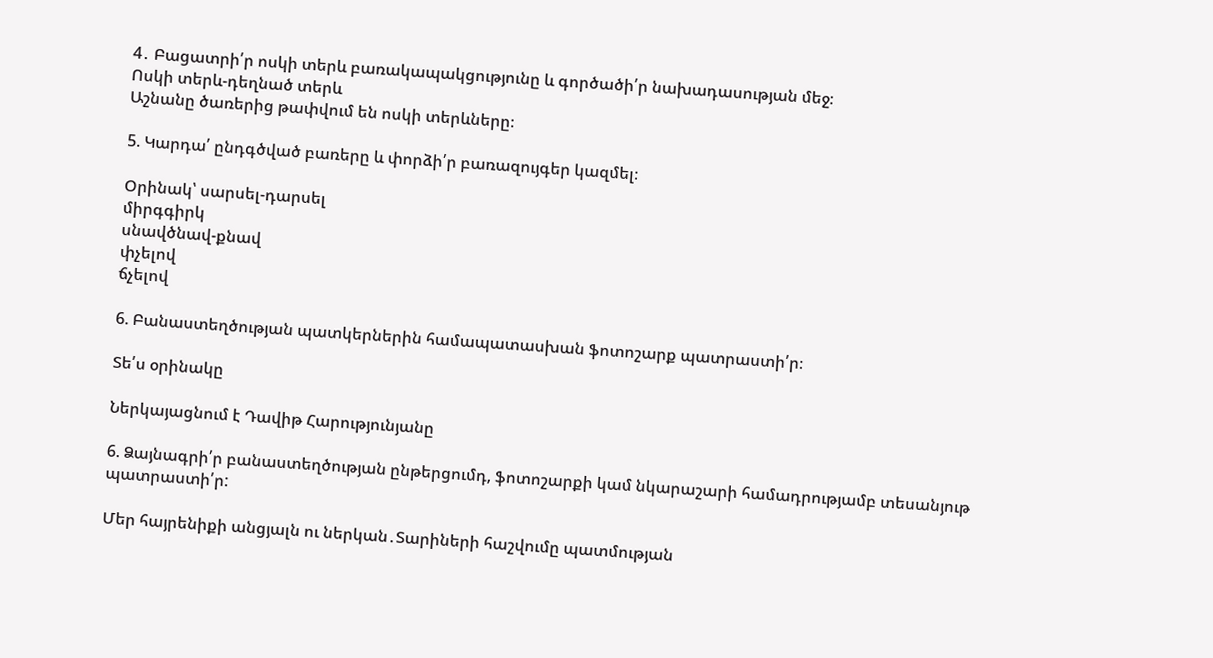4․ Բացատրի՛ր ոսկի տերև բառակապակցությունը և գործածի՛ր նախադասության մեջ։
Ոսկի տերև-դեղնած տերև
Աշնանը ծառերից թափվում են ոսկի տերևները։

5. Կարդա՛ ընդգծված բառերը և փորձի՛ր բառազույգեր կազմել։

Օրինակ՝ սարսել-դարսել
միրգգիրկ
սնավծնավ-քնավ
փչելով
ճչելով

6. Բանաստեղծության պատկերներին համապատասխան ֆոտոշարք պատրաստի՛ր։

Տե՛ս օրինակը

Ներկայացնում է Դավիթ Հարությունյանը

6. Ձայնագրի՛ր բանաստեղծության ընթերցումդ, ֆոտոշարքի կամ նկարաշարի համադրությամբ տեսանյութ պատրաստի՛ր:

Մեր հայրենիքի անցյալն ու ներկան․Տարիների հաշվումը պատմության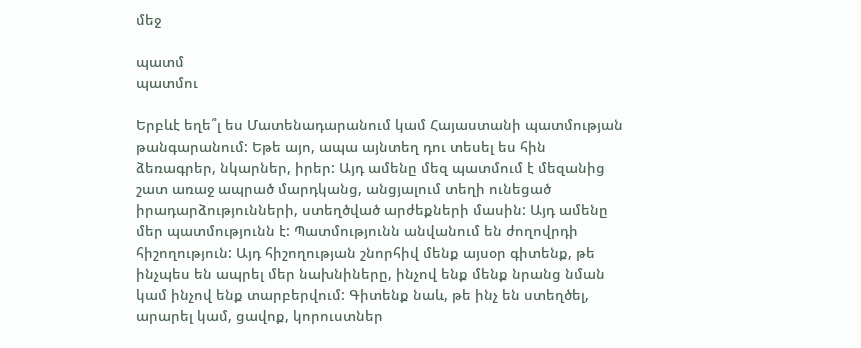մեջ

պատմ
պատմու

Երբևէ եղե՞լ ես Մատենադարանում կամ Հայաստանի պատմության թանգարանում: Եթե այո, ապա այնտեղ դու տեսել ես հին ձեռագրեր, նկարներ, իրեր: Այդ ամենը մեզ պատմում է մեզանից շատ առաջ ապրած մարդկանց, անցյալում տեղի ունեցած իրադարձությունների, ստեղծված արժեքների մասին: Այդ ամենը մեր պատմությունն է: Պատմությունն անվանում են ժողովրդի հիշողություն: Այդ հիշողության շնորհիվ մենք այսօր գիտենք, թե ինչպես են ապրել մեր նախնիները, ինչով ենք մենք նրանց նման կամ ինչով ենք տարբերվում: Գիտենք նաև, թե ինչ են ստեղծել, արարել կամ, ցավոք, կորուստներ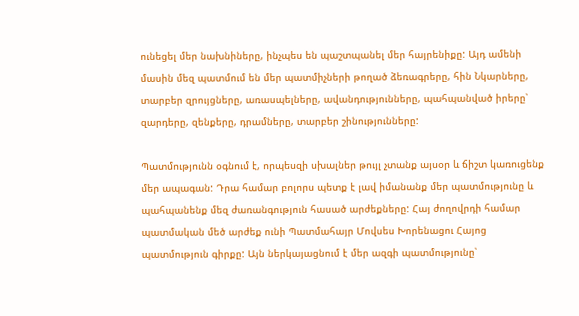ունեցել մեր նախնիները, ինչպես են պաշտպանել մեր հայրենիքը: Այդ ամենի մասին մեզ պատմում են մեր պատմիչների թողած ձեռագրերը, հին Նկարները, տարբեր զրույցները, առասպելները, ավանդությունները, պահպանված իրերը՝ զարդերը, զենքերը, դրամները, տարբեր շինությունները:

Պատմությունն օգնում է, որպեսզի սխալներ թույլ չտանք այսօր և ճիշտ կառուցենք մեր ապագան: Դրա համար բոլորս պետք է լավ իմանանք մեր պատմությունը և  պահպանենք մեզ ժառանգություն հասած արժեքները: Հայ ժողովրդի համար պատմական մեծ արժեք ունի Պատմահայր Մովսես Խորենացու Հայոց պատմություն գիրքը: Այն ներկայացնում է մեր ազգի պատմությունը՝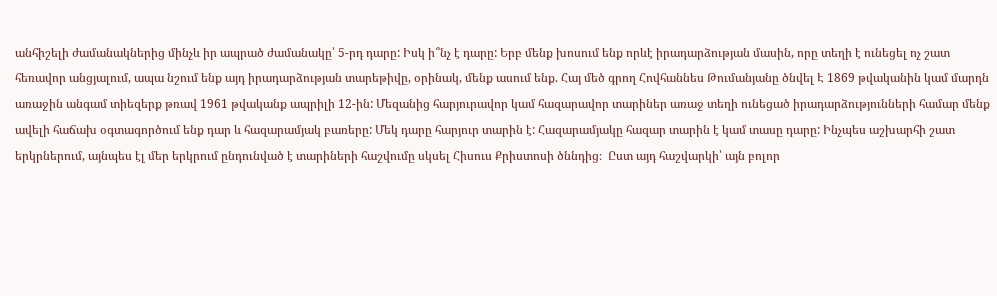անհիշելի ժամանակներից մինչև իր ապրած ժամանակը՝ 5-րդ դարը: Իսկ ի՞նչ է դարը: Երբ մենք խոսում ենք որևէ իրադարձության մասին, որը տեղի է ունեցել ոչ շատ հեռավոր անցյալում, ապա նշում ենք այդ իրադարձության տարեթիվը, օրինակ, մենք ասում ենք. Հայ մեծ գրող Հովհաննես Թումանյանը ծնվել Է 1869 թվականին կամ մարդն առաջին անգամ տիեզերք թռավ 1961 թվականք ապրիլի 12-ին: Մեզանից հարյուրավոր կամ հազարավոր տարիներ առաջ տեղի ունեցած իրադարձությունների համար մենք ավելի հաճախ օգտագործում ենք դար և հազարամյակ բառերը: Մեկ դարը հարյուր տարին է: Հազարամյակը հազար տարին է կամ տասը դարը: Ինչպես աշխարհի շատ երկրներում, այնպես էլ մեր երկրում ընդունված է տարիների հաշվումը սկսել Հիսուս Քրիստոսի ծննդից։  Ըստ այդ հաշվարկի՝ այն բոլոր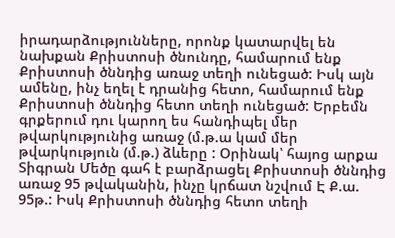իրադարձությունները, որոնք կատարվել են նախքան Քրիստոսի ծնունդը, համարում ենք Քրիստոսի ծննդից առաջ տեղի ունեցած: Իսկ այն ամենը, ինչ եղել է դրանից հետո, համարում ենք Քրիստոսի ծննդից հետո տեղի ունեցած: Երբեմն գրքերում դու կարող ես հանդիպել մեր թվարկությունից առաջ (մ.թ.ա կամ մեր թվարկություն (մ.թ.) ձևերը : Օրինակ՝ հայոց արքա Տիգրան Մեծը գահ է բարձրացել Քրիստոսի ծննդից առաջ 95 թվականին, ինչը կրճատ նշվում Է Ք.ա. 95թ.: Իսկ Քրիստոսի ծննդից հետո տեղի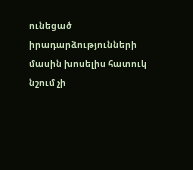ունեցած իրադարձությունների մասին խոսելիս հատուկ նշում չի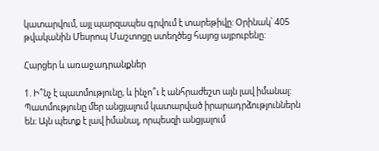կատարվում, այլ պարզապես գրվում է տարեթիվը: Օրինակ՝ 405 թվականին Մեսրոպ Մաշտոցը ստեղծեց հայոց այբուբենը:

Հարցեր և առաջադրանքներ

1. Ի՞նչ է պատմությունը, և ինչո՞ւ է անհրաժեշտ այն լավ իմանալ:
Պատմությունը մեր անցյալում կատարված իրարադրձություններն են։ Այն պետք է լավ իմանալ, որպեսզի անցյալում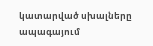կատարված սխալները ապագայում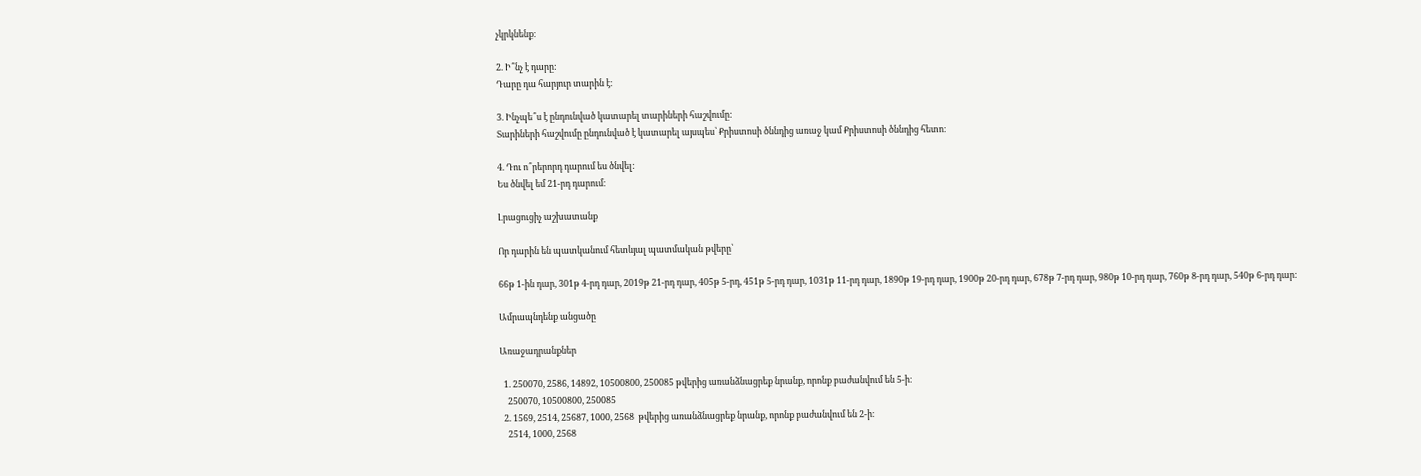չկրկնենք։

2. Ի՞նչ է դարը:
Դարը դա հարյուր տարին է։

3. Ինչպե՞ս է ընդունված կատարել տարիների հաշվումը:
Տարիների հաշվումը ընդունված է կատարել այսպես՝ Քրիստոսի ծննդից առաջ կամ Քրիստոսի ծննդից հետո։

4. Դու ո՞րերորդ դարում ես ծնվել:
Ես ծնվել եմ 21-րդ դարում։

Լրացուցիչ աշխատանք

Որ դարին են պատկանում հետևյալ պատմական թվերը՝

66թ 1-ին դար, 301թ 4-րդ դար, 2019թ 21-րդ դար, 405թ 5-րդ, 451թ 5-րդ դար, 1031թ 11-րդ դար, 1890թ 19-րդ դար, 1900թ 20-րդ դար, 678թ 7-րդ դար, 980թ 10-րդ դար, 760թ 8-րդ դար, 540թ 6-րդ դար:

Ամրապնդենք անցածը

Առաջադրանքներ

  1. 250070, 2586, 14892, 10500800, 250085 թվերից առանձնացրեք նրանք, որոնք բաժանվում են 5-ի։
    250070, 10500800, 250085
  2. 1569, 2514, 25687, 1000, 2568  թվերից առանձնացրեք նրանք, որոնք բաժանվում են 2-ի։
    2514, 1000, 2568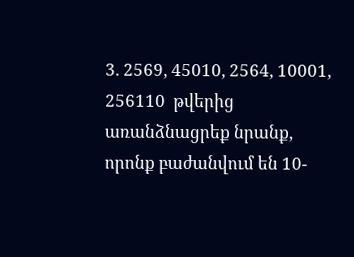3. 2569, 45010, 2564, 10001, 256110  թվերից առանձնացրեք նրանք, որոնք բաժանվում են 10-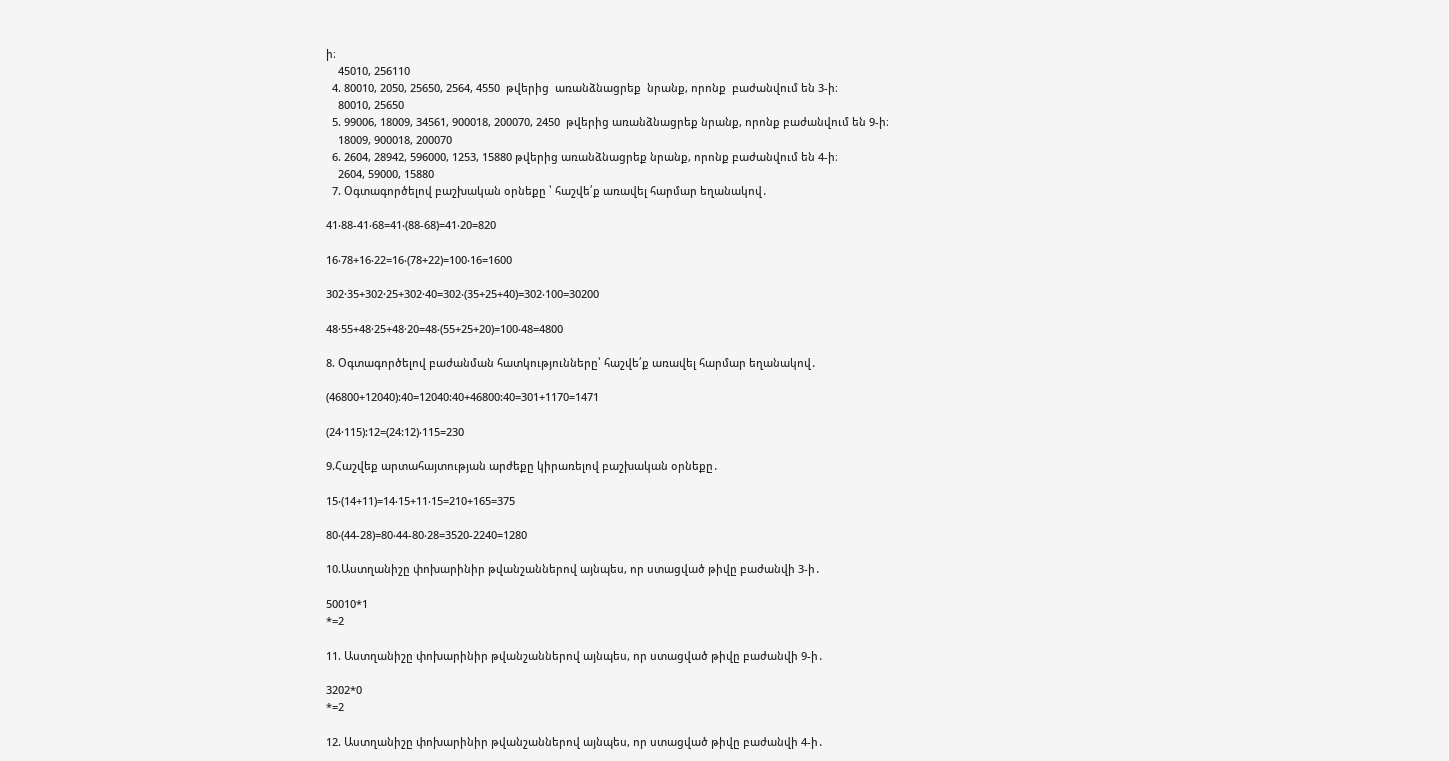ի։
    45010, 256110
  4. 80010, 2050, 25650, 2564, 4550  թվերից  առանձնացրեք  նրանք, որոնք  բաժանվում են 3-ի։
    80010, 25650
  5. 99006, 18009, 34561, 900018, 200070, 2450  թվերից առանձնացրեք նրանք, որոնք բաժանվում են 9-ի։
    18009, 900018, 200070
  6. 2604, 28942, 596000, 1253, 15880 թվերից առանձնացրեք նրանք, որոնք բաժանվում են 4-ի։
    2604, 59000, 15880
  7. Օգտագործելով բաշխական օրնեքը ՝ հաշվե՛ք առավել հարմար եղանակով․

41‧88-41‧68=41‧(88-68)=41‧20=820

16‧78+16‧22=16‧(78+22)=100‧16=1600

302·35+302·25+302·40=302‧(35+25+40)=302‧100=30200

48·55+48·25+48·20=48‧(55+25+20)=100‧48=4800

8. Օգտագործելով բաժանման հատկությունները՝ հաշվե՛ք առավել հարմար եղանակով․

(46800+12040):40=12040:40+46800:40=301+1170=1471

(24·115):12=(24:12)‧115=230

9.Հաշվեք արտահայտության արժեքը կիրառելով բաշխական օրնեքը․

15‧(14+11)=14‧15+11‧15=210+165=375

80‧(44-28)=80‧44-80‧28=3520-2240=1280

10.Աստղանիշը փոխարինիր թվանշաններով այնպես, որ ստացված թիվը բաժանվի 3-ի․

50010*1
*=2

11. Աստղանիշը փոխարինիր թվանշաններով այնպես, որ ստացված թիվը բաժանվի 9-ի․

3202*0
*=2

12. Աստղանիշը փոխարինիր թվանշաններով այնպես, որ ստացված թիվը բաժանվի 4-ի․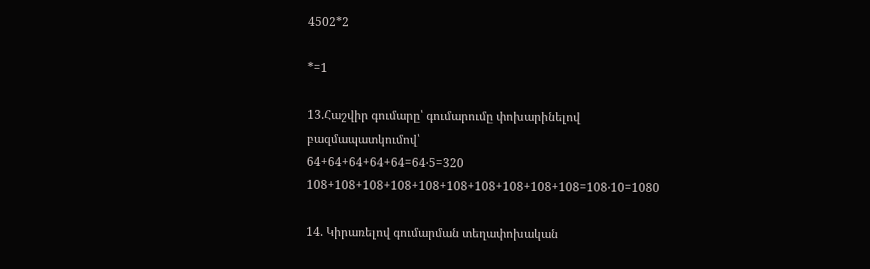4502*2

*=1

13.Հաշվիր գումարը՝ գումարումը փոխարինելով բազմապատկումով՝
64+64+64+64+64=64‧5=320
108+108+108+108+108+108+108+108+108+108=108‧10=1080

14. Կիրառելով գումարման տեղափոխական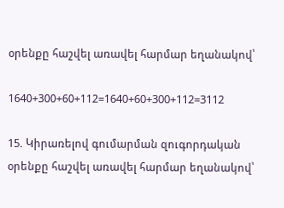օրենքը հաշվել առավել հարմար եղանակով՝

1640+300+60+112=1640+60+300+112=3112

15. Կիրառելով գումարման զուգորդական օրենքը հաշվել առավել հարմար եղանակով՝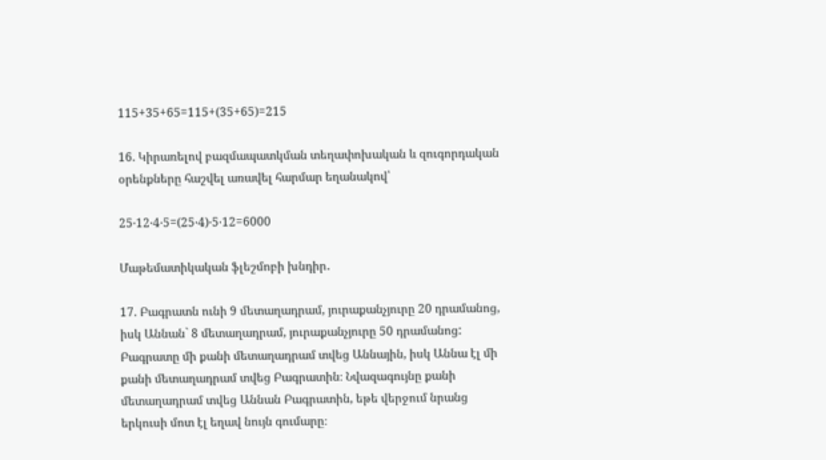115+35+65=115+(35+65)=215

16. Կիրառելով բազմապատկման տեղափոխական և զուգորդական օրենքները հաշվել առավել հարմար եղանակով՝

25‧12‧4‧5=(25‧4)‧5‧12=6000

Մաթեմատիկական ֆլեշմոբի խնդիր․

17. Բագրատն ունի 9 մետաղադրամ, յուրաքանչյուրը 20 դրամանոց,  իսկ Աննան` 8 մետաղադրամ, յուրաքանչյուրը 50 դրամանոց: Բագրատը մի քանի մետաղադրամ տվեց Աննային, իսկ Աննա էլ մի քանի մետաղադրամ տվեց Բագրատին։ Նվազագույնը քանի մետաղադրամ տվեց Աննան Բագրատին, եթե վերջում նրանց երկուսի մոտ էլ եղավ նույն գումարը։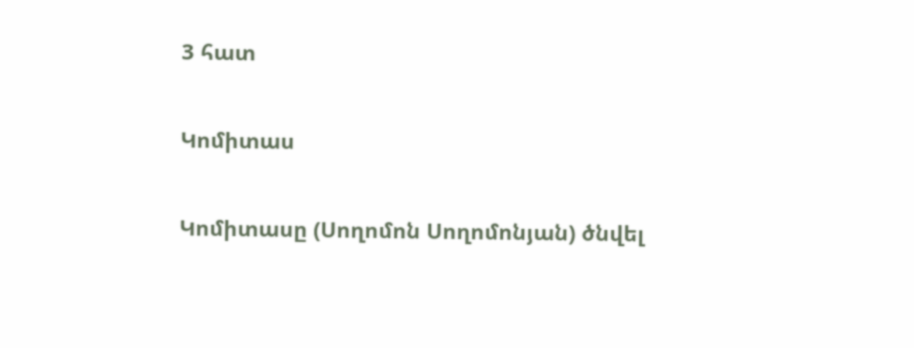3 հատ

Կոմիտաս

Կոմիտասը (Սողոմոն Սողոմոնյան) ծնվել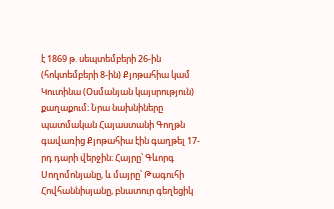է 1869 թ. սեպտեմբերի 26-ին (հոկտեմբերի 8-ին) Քյոթահիա կամ Կուտինա (Օսմանյան կայսրություն)  քաղաքում։ Նրա նախնիները պատմական Հայաստանի Գողթն գավառից Քյոթահիա էին գաղթել 17-րդ դարի վերջին։ Հայրը՝ Գևորգ Սողոմոնյանը, և մայրը՝ Թագուհի Հովհաննիսյանը, բնատուր գեղեցիկ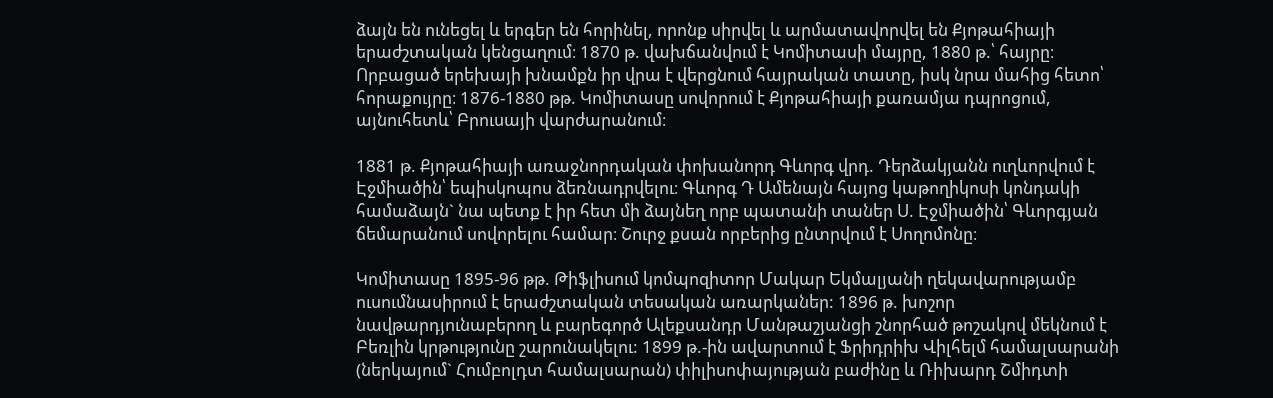ձայն են ունեցել և երգեր են հորինել, որոնք սիրվել և արմատավորվել են Քյոթահիայի երաժշտական կենցաղում։ 1870 թ. վախճանվում է Կոմիտասի մայրը, 1880 թ.՝ հայրը։ Որբացած երեխայի խնամքն իր վրա է վերցնում հայրական տատը, իսկ նրա մահից հետո՝ հորաքույրը։ 1876-1880 թթ. Կոմիտասը սովորում է Քյոթահիայի քառամյա դպրոցում, այնուհետև՝ Բրուսայի վարժարանում։

1881 թ. Քյոթահիայի առաջնորդական փոխանորդ Գևորգ վրդ. Դերձակյանն ուղևորվում է Էջմիածին՝ եպիսկոպոս ձեռնադրվելու։ Գևորգ Դ Ամենայն հայոց կաթողիկոսի կոնդակի համաձայն` նա պետք է իր հետ մի ձայնեղ որբ պատանի տաներ Ս. Էջմիածին՝ Գևորգյան ճեմարանում սովորելու համար։ Շուրջ քսան որբերից ընտրվում է Սողոմոնը։

Կոմիտասը 1895-96 թթ. Թիֆլիսում կոմպոզիտոր Մակար Եկմալյանի ղեկավարությամբ ուսումնասիրում է երաժշտական տեսական առարկաներ: 1896 թ. խոշոր նավթարդյունաբերող և բարեգործ Ալեքսանդր Մանթաշյանցի շնորհած թոշակով մեկնում է Բեռլին կրթությունը շարունակելու: 1899 թ.-ին ավարտում է Ֆրիդրիխ Վիլհելմ համալսարանի (ներկայում` Հումբոլդտ համալսարան) փիլիսոփայության բաժինը և Ռիխարդ Շմիդտի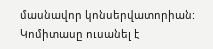մասնավոր կոնսերվատորիան:  Կոմիտասը ուսանել է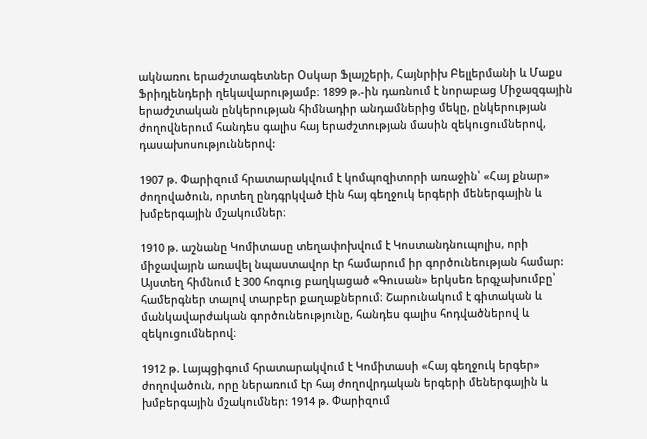ակնառու երաժշտագետներ Օսկար Ֆլայշերի, Հայնրիխ Բելլերմանի և Մաքս Ֆրիդլենդերի ղեկավարությամբ։ 1899 թ.-ին դառնում է նորաբաց Միջազգային երաժշտական ընկերության հիմնադիր անդամներից մեկը, ընկերության ժողովներում հանդես գալիս հայ երաժշտության մասին զեկուցումներով, դասախոսություններով:

1907 թ. Փարիզում հրատարակվում է կոմպոզիտորի առաջին՝ «Հայ քնար» ժողովածուն, որտեղ ընդգրկված էին հայ գեղջուկ երգերի մեներգային և խմբերգային մշակումներ։

1910 թ. աշնանը Կոմիտասը տեղափոխվում է Կոստանդնուպոլիս, որի միջավայրն առավել նպաստավոր էր համարում իր գործունեության համար: Այստեղ հիմնում է 300 հոգուց բաղկացած «Գուսան» երկսեռ երգչախումբը՝ համերգներ տալով տարբեր քաղաքներում։ Շարունակում է գիտական և մանկավարժական գործունեությունը, հանդես գալիս հոդվածներով և զեկուցումներով։

1912 թ. Լայպցիգում հրատարակվում է Կոմիտասի «Հայ գեղջուկ երգեր» ժողովածուն, որը ներառում էր հայ ժողովրդական երգերի մեներգային և խմբերգային մշակումներ: 1914 թ. Փարիզում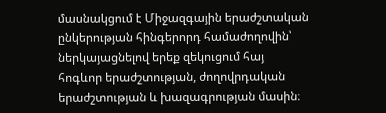մասնակցում է Միջազգային երաժշտական ընկերության հինգերորդ համաժողովին՝ ներկայացնելով երեք զեկուցում հայ հոգևոր երաժշտության, ժողովրդական երաժշտության և խազագրության մասին։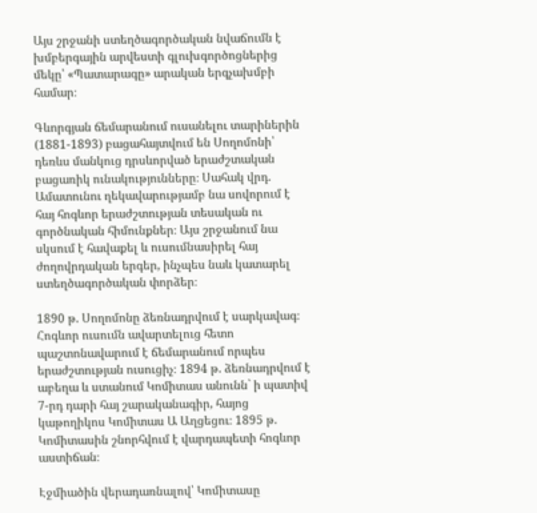Այս շրջանի ստեղծագործական նվաճումն է խմբերգային արվեստի գլուխգործոցներից մեկը՝ «Պատարագը» արական երգչախմբի համար։

Գևորգյան ճեմարանում ուսանելու տարիներին (1881-1893) բացահայտվում են Սողոմոնի՝ դեռևս մանկուց դրսևորված երաժշտական բացառիկ ունակությունները։ Սահակ վրդ. Ամատունու ղեկավարությամբ նա սովորում է հայ հոգևոր երաժշտության տեսական ու գործնական հիմունքներ։ Այս շրջանում նա սկսում է հավաքել և ուսումնասիրել հայ ժողովրդական երգեր, ինչպես նաև կատարել ստեղծագործական փորձեր։

1890 թ. Սողոմոնը ձեռնադրվում է սարկավագ։ Հոգևոր ուսումն ավարտելուց հետո պաշտոնավարում է ճեմարանում որպես երաժշտության ուսուցիչ։ 1894 թ. ձեռնադրվում է աբեղա և ստանում Կոմիտաս անունն` ի պատիվ 7-րդ դարի հայ շարականագիր, հայոց կաթողիկոս Կոմիտաս Ա Աղցեցու։ 1895 թ. Կոմիտասին շնորհվում է վարդապետի հոգևոր աստիճան։

Էջմիածին վերադառնալով՝ Կոմիտասը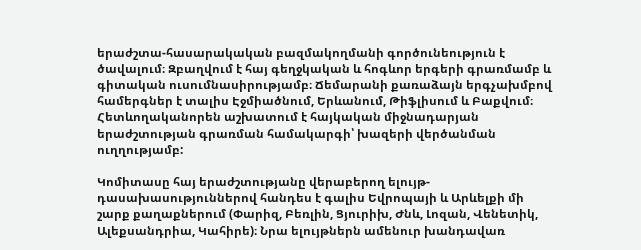երաժշտա-հասարակական բազմակողմանի գործունեություն է ծավալում։ Զբաղվում է հայ գեղջկական և հոգևոր երգերի գրառմամբ և գիտական ուսումնասիրությամբ։ Ճեմարանի քառաձայն երգչախմբով համերգներ է տալիս Էջմիածնում, Երևանում, Թիֆլիսում և Բաքվում։ Հետևողականորեն աշխատում է հայկական միջնադարյան երաժշտության գրառման համակարգի՝ խազերի վերծանման ուղղությամբ:

Կոմիտասը հայ երաժշտությանը վերաբերող ելույթ-դասախասություններով հանդես է գալիս Եվրոպայի և Արևելքի մի շարք քաղաքներում (Փարիզ, Բեռլին, Ցյուրիխ, Ժնև, Լոզան, Վենետիկ, Ալեքսանդրիա, Կահիրե)։ Նրա ելույթներն ամենուր խանդավառ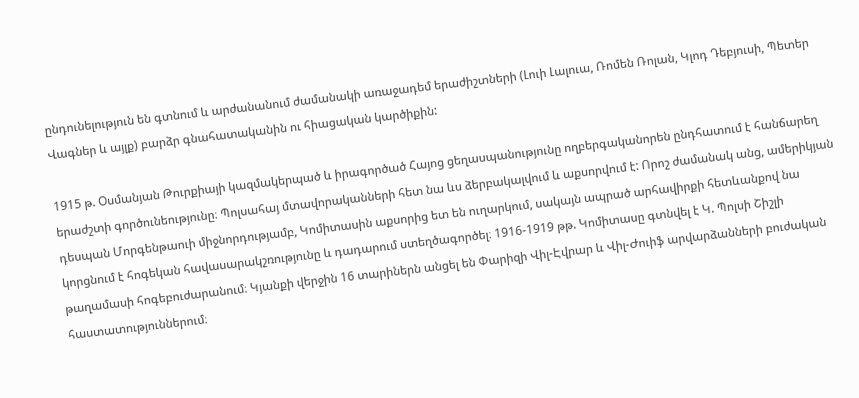ընդունելություն են գտնում և արժանանում ժամանակի առաջադեմ երաժիշտների (Լուի Լալուա, Ռոմեն Ռոլան, Կլոդ Դեբյուսի, Պետեր Վագներ և այլք) բարձր գնահատականին ու հիացական կարծիքին:

1915 թ. Օսմանյան Թուրքիայի կազմակերպած և իրագործած Հայոց ցեղասպանությունը ողբերգականորեն ընդհատում է հանճարեղ երաժշտի գործունեությունը։ Պոլսահայ մտավորականների հետ նա ևս ձերբակալվում և աքսորվում է: Որոշ ժամանակ անց, ամերիկյան դեսպան Մորգենթաուի միջնորդությամբ, Կոմիտասին աքսորից ետ են ուղարկում, սակայն ապրած արհավիրքի հետևանքով նա կորցնում է հոգեկան հավասարակշռությունը և դադարում ստեղծագործել։ 1916-1919 թթ. Կոմիտասը գտնվել է Կ. Պոլսի Շիշլի թաղամասի հոգեբուժարանում։ Կյանքի վերջին 16 տարիներն անցել են Փարիզի Վիլ-Էվրար և Վիլ-Ժուիֆ արվարձանների բուժական հաստատություններում։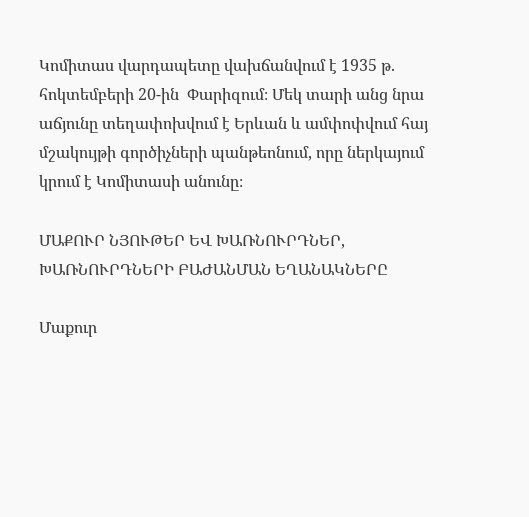Կոմիտաս վարդապետը վախճանվում է 1935 թ. հոկտեմբերի 20-ին  Փարիզում։ Մեկ տարի անց նրա աճյունը տեղափոխվում է Երևան և ամփոփվում հայ մշակույթի գործիչների պանթեոնում, որը ներկայում կրում է Կոմիտասի անունը։

ՄԱՔՈՒՐ ՆՅՈՒԹԵՐ ԵՎ ԽԱՌՆՈՒՐԴՆԵՐ, ԽԱՌՆՈՒՐԴՆԵՐԻ ԲԱԺԱՆՄԱՆ ԵՂԱՆԱԿՆԵՐԸ

Մաքուր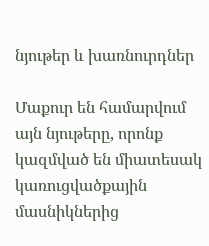նյութեր և խառնուրդներ

Մաքուր են համարվում այն նյութերը, որոնք կազմված են միատեսակ կառուցվածքային մասնիկներից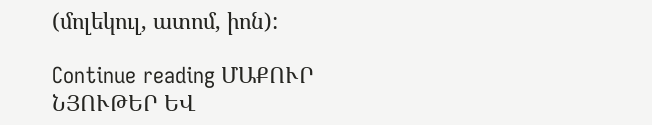(մոլեկուլ, ատոմ, իոն):

Continue reading ՄԱՔՈՒՐ ՆՅՈՒԹԵՐ ԵՎ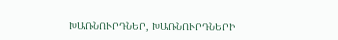ԽԱՌՆՈՒՐԴՆԵՐ, ԽԱՌՆՈՒՐԴՆԵՐԻ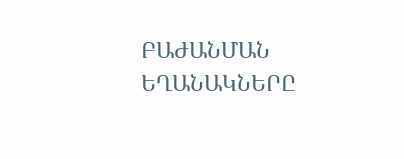ԲԱԺԱՆՄԱՆ ԵՂԱՆԱԿՆԵՐԸ